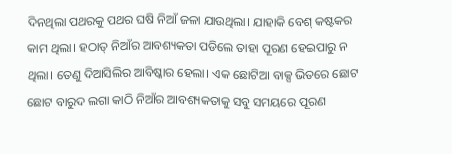ଦିନଥିଲା ପଥରକୁ ପଥର ଘଷି ନିଆଁ ଜଳା ଯାଉଥିଲା। ଯାହାକି ବେଶ୍ କଷ୍ଟକର କାମ ଥିଲା। ହଠାତ୍ ନିଆଁର ଆବଶ୍ୟକତା ପଡିଲେ ତାହା ପୂରଣ ହେଇପାରୁ ନ ଥିଲା। ତେଣୁ ଦିଆସିଲିର ଆବିଷ୍କାର ହେଲା। ଏକ ଛୋଟିଆ ବାକ୍ସ ଭିତରେ ଛୋଟ ଛୋଟ ବାରୁଦ ଲଗା କାଠି ନିଆଁର ଆବଶ୍ୟକତାକୁ ସବୁ ସମୟରେ ପୂରଣ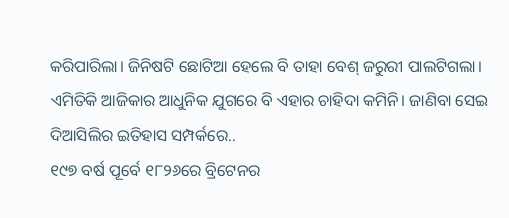କରିପାରିଲା। ଜିନିଷଟି ଛୋଟିଆ ହେଲେ ବି ତାହା ବେଶ୍ ଜରୁରୀ ପାଲଟିଗଲା।
ଏମିତିକି ଆଜିକାର ଆଧୁନିକ ଯୁଗରେ ବି ଏହାର ଚାହିଦା କମିନି। ଜାଣିବା ସେଇ ଦିଆସିଲିର ଇତିହାସ ସମ୍ପର୍କରେ..
୧୯୭ ବର୍ଷ ପୂର୍ବେ ୧୮୨୬ରେ ବ୍ରିଟେନର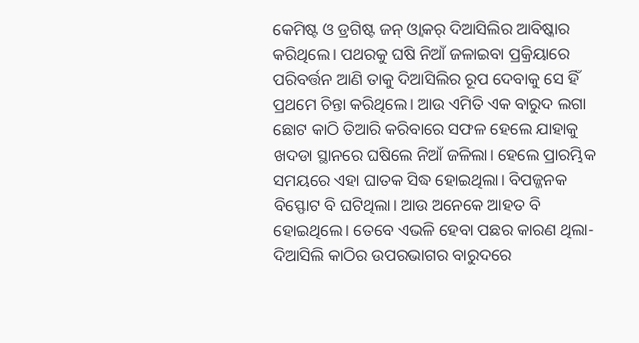କେମିଷ୍ଟ ଓ ଡ୍ରଗିଷ୍ଟ ଜନ୍ ଓ୍ବାକର୍ ଦିଆସିଲିର ଆବିଷ୍କାର କରିଥିଲେ। ପଥରକୁ ଘଷି ନିଆଁ ଜଳାଇବା ପ୍ରକ୍ରିୟାରେ ପରିବର୍ତ୍ତନ ଆଣି ତାକୁ ଦିଆସିଲିର ରୂପ ଦେବାକୁ ସେ ହିଁ ପ୍ରଥମେ ଚିନ୍ତା କରିଥିଲେ। ଆଉ ଏମିତି ଏକ ବାରୁଦ ଲଗା ଛୋଟ କାଠି ତିଆରି କରିବାରେ ସଫଳ ହେଲେ ଯାହାକୁ ଖଦଡା ସ୍ଥାନରେ ଘଷିଲେ ନିଆଁ ଜଳିଲା। ହେଲେ ପ୍ରାରମ୍ଭିକ ସମୟରେ ଏହା ଘାତକ ସିଦ୍ଧ ହୋଇଥିଲା। ବିପଜ୍ଜନକ ବିସ୍ଫୋଟ ବି ଘଟିଥିଲା। ଆଉ ଅନେକେ ଆହତ ବି ହୋଇଥିଲେ। ତେବେ ଏଭଳି ହେବା ପଛର କାରଣ ଥିଲା- ଦିଆସିଲି କାଠିର ଉପରଭାଗର ବାରୁଦରେ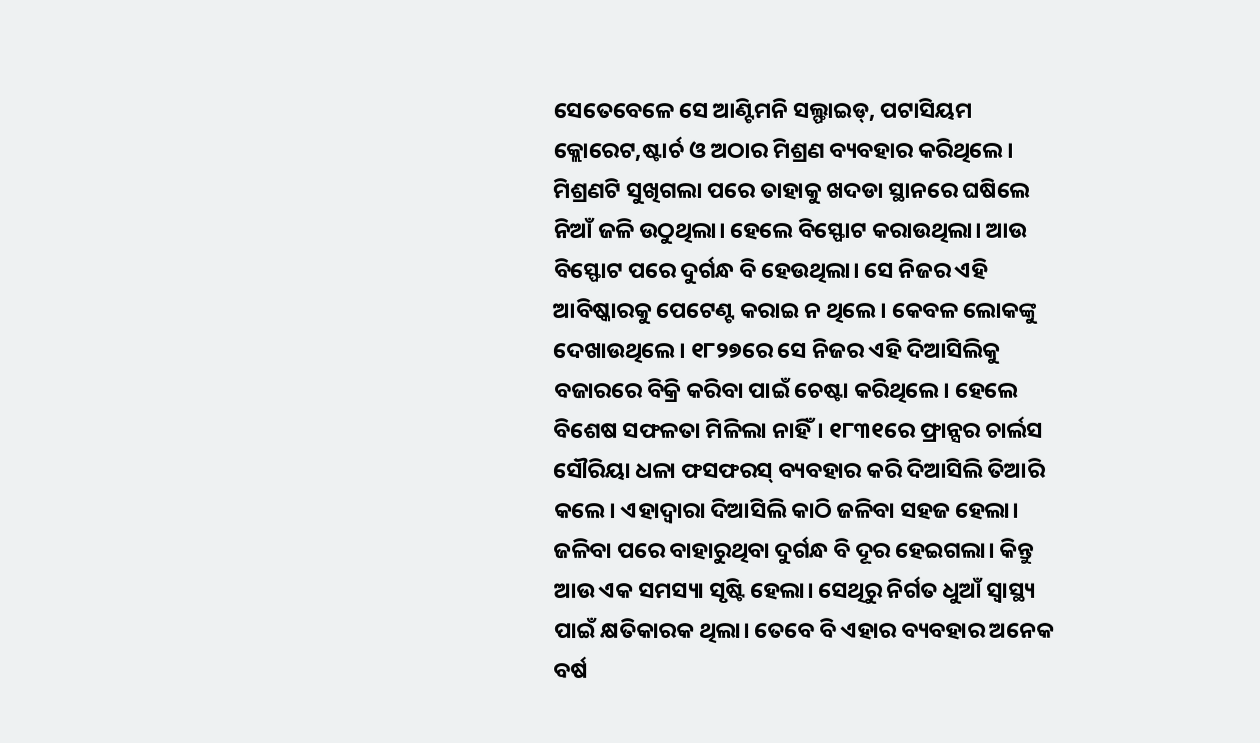ସେତେବେଳେ ସେ ଆଣ୍ଟିମନି ସଲ୍ଫାଇଡ୍, ପଟାସିୟମ କ୍ଲୋରେଟ,ଷ୍ଟାର୍ଚ ଓ ଅଠାର ମିଶ୍ରଣ ବ୍ୟବହାର କରିଥିଲେ। ମିଶ୍ରଣଟି ସୁଖିଗଲା ପରେ ତାହାକୁ ଖଦଡା ସ୍ଥାନରେ ଘଷିଲେ ନିଆଁ ଜଳି ଉଠୁଥିଲା। ହେଲେ ବିସ୍ଫୋଟ କରାଉଥିଲା। ଆଉ ବିସ୍ଫୋଟ ପରେ ଦୁର୍ଗନ୍ଧ ବି ହେଉଥିଲା। ସେ ନିଜର ଏହି ଆବିଷ୍କାରକୁ ପେଟେଣ୍ଟ କରାଇ ନ ଥିଲେ। କେବଳ ଲୋକଙ୍କୁ ଦେଖାଉଥିଲେ। ୧୮୨୭ରେ ସେ ନିଜର ଏହି ଦିଆସିଲିକୁ ବଜାରରେ ବିକ୍ରି କରିବା ପାଇଁ ଚେଷ୍ଟା କରିଥିଲେ। ହେଲେ ବିଶେଷ ସଫଳତା ମିଳିଲା ନାହିଁ। ୧୮୩୧ରେ ଫ୍ରାନ୍ସର ଚାର୍ଲସ ସୌରିୟା ଧଳା ଫସଫରସ୍ ବ୍ୟବହାର କରି ଦିଆସିଲି ତିଆରି କଲେ। ଏହାଦ୍ୱାରା ଦିଆସିଲି କାଠି ଜଳିବା ସହଜ ହେଲା। ଜଳିବା ପରେ ବାହାରୁଥିବା ଦୁର୍ଗନ୍ଧ ବି ଦୂର ହେଇଗଲା। କିନ୍ତୁ ଆଉ ଏକ ସମସ୍ୟା ସୃଷ୍ଟି ହେଲା। ସେଥିରୁ ନିର୍ଗତ ଧୁଆଁ ସ୍ବାସ୍ଥ୍ୟ ପାଇଁ କ୍ଷତିକାରକ ଥିଲା। ତେବେ ବି ଏହାର ବ୍ୟବହାର ଅନେକ ବର୍ଷ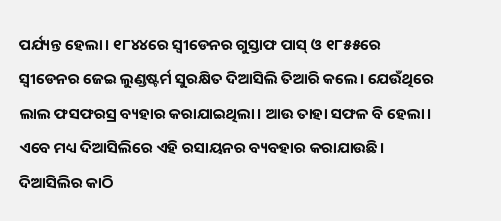ପର୍ଯ୍ୟନ୍ତ ହେଲା। ୧୮୪୪ରେ ସ୍ବୀଡେନର ଗୁସ୍ତାଫ ପାସ୍ ଓ ୧୮୫୫ରେ ସ୍ବୀଡେନର ଜେଇ ଲୁଣ୍ଡଷ୍ଟର୍ମ ସୁରକ୍ଷିତ ଦିଆସିଲି ତିଆରି କଲେ। ଯେଉଁଥିରେ ଲାଲ ଫସଫରସ୍ର ବ୍ୟହାର କରାଯାଇଥିଲା। ଆଉ ତାହା ସଫଳ ବି ହେଲା। ଏବେ ମଧ୍ୟ ଦିଆସିଲିରେ ଏହି ରସାୟନର ବ୍ୟବହାର କରାଯାଉଛି। ଦିଆସିଲିର କାଠି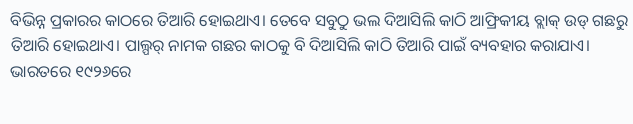ବିଭିନ୍ନ ପ୍ରକାରର କାଠରେ ତିଆରି ହୋଇଥାଏ। ତେବେ ସବୁଠୁ ଭଲ ଦିଆସିଲି କାଠି ଆଫ୍ରିକୀୟ ବ୍ଲାକ୍ ଉଡ୍ ଗଛରୁ ତିଆରି ହୋଇଥାଏ। ପାଲ୍ପର୍ ନାମକ ଗଛର କାଠକୁ ବି ଦିଆସିଲି କାଠି ତିଆରି ପାଇଁ ବ୍ୟବହାର କରାଯାଏ। ଭାରତରେ ୧୯୨୬ରେ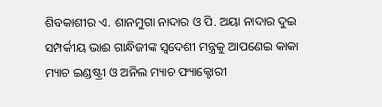ଶିବକାଶୀର ଏ. ଶାନମୁଗା ନାଦାର ଓ ପି. ଅୟା ନାଦାର ଦୁଇ ସମ୍ପର୍କୀୟ ଭାଈ ଗାନ୍ଧିଜୀଙ୍କ ସ୍ବଦେଶୀ ମନ୍ତ୍ରକୁ ଆପଣେଇ କାକା ମ୍ୟାଚ ଇଣ୍ଡଷ୍ଟ୍ରୀ ଓ ଅନିଲ ମ୍ୟାଚ ଫ୍ୟାକ୍ଟୋରୀ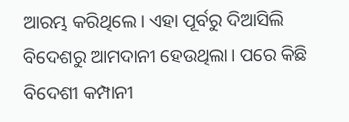ଆରମ୍ଭ କରିଥିଲେ। ଏହା ପୂର୍ବରୁ ଦିଆସିଲି ବିଦେଶରୁ ଆମଦାନୀ ହେଉଥିଲା। ପରେ କିଛି ବିଦେଶୀ କମ୍ପାନୀ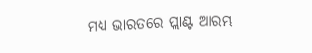ମଧ୍ୟ ଭାରତରେ ପ୍ଲାଣ୍ଟ ଆରମ୍ଭ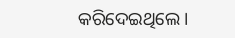କରିଦେଇଥିଲେ।